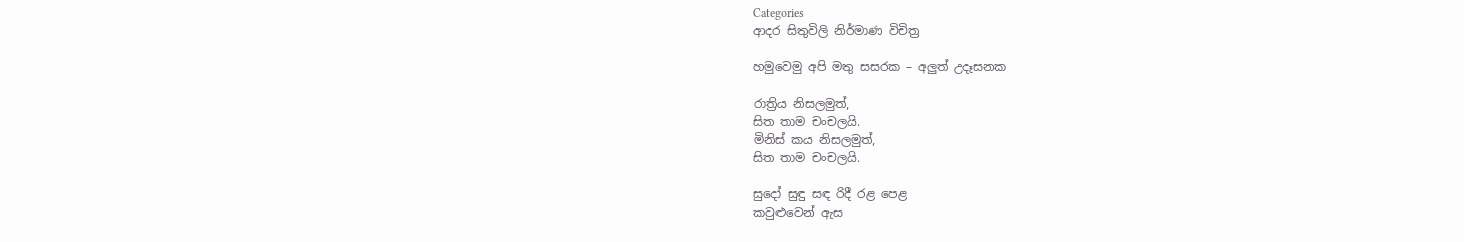Categories
ආදර සිතුවිලි නිර්මාණ විචිත්‍ර

හමුවෙමු අපි මතු සසරක – අලුත් උදෑසනක

රාත්‍රිය නිසලමුත්,
සිත තාම චංචලයි.
මිනිස් කය නිසලමුත්,
සිත තාම චංචලයි.

සුදෝ සුඳු සඳ රිදී රළ පෙළ
කවුළුවෙන් ඇස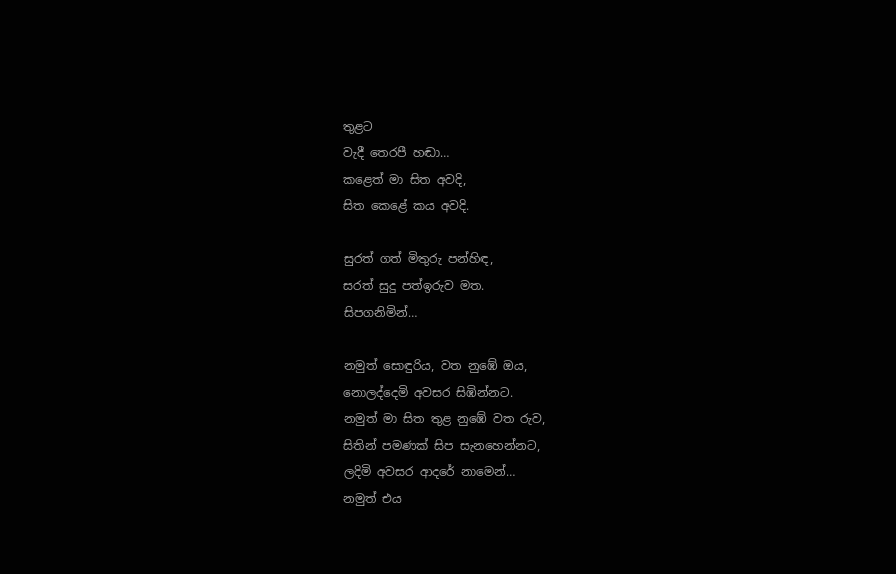තුළට
වැදී තෙරපී හඬා…
කළෙත් මා සිත අවදි,
සිත කෙළේ කය අවදි.

සුරත් ගත් මිතුරු පන්හිඳ,
සරත් සුදු පත්ඉරුව මත.
සිපගනිමින්…

නමුත් සොඳුරිය, වත නුඹේ ඔය,
නොලද්දෙමි අවසර සිඹින්නට.
නමුත් මා සිත තුළ ‍නුඹේ වත රුව,
සිතින් පමණක් සිප සැනහෙන්නට,
ලදිමි අවසර ආදරේ නා‍මෙන්…
නමුත් එය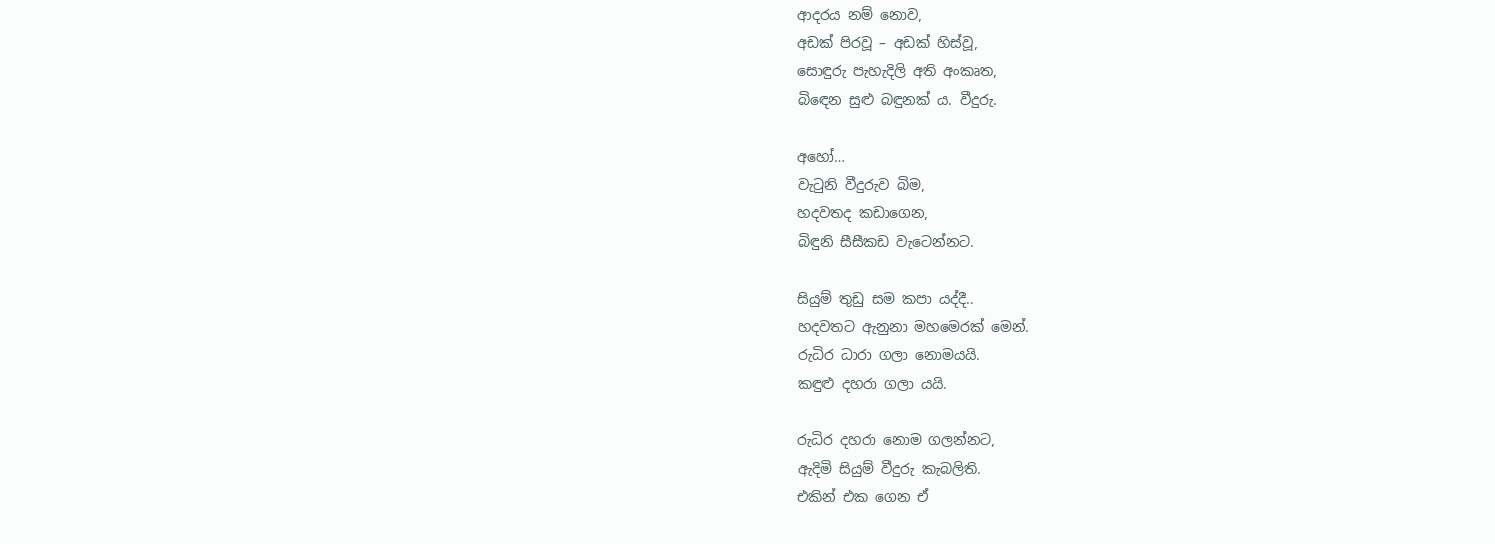ආදරය නම් නොව,
අඩක් පිරවූ – අඩක් හිස්වූ,
සොඳුරු පැහැදිලි අති අංකෘත,
බි‍ඳෙන සුළු බඳුනක් ය. වීදුරු.

අහෝ…
වැටුනි වීදුරුව බිම,
හදවතද කඩාගෙන,
බිඳුනි සීසීකඩ වැටෙන්නට.

සියුම් තුඩු සම කපා යද්දී..
හදවතට ඇනුනා මහමෙරක් මෙන්.
රුධිර ධාරා ගලා නොමයයි.
කඳුළු දහරා ගලා යයි.

රුධිර දහරා නොම ගලන්නට,
ඇදිමි සියුම් වීදුරු කැබලිති.
එකින් එක ගෙන ඒ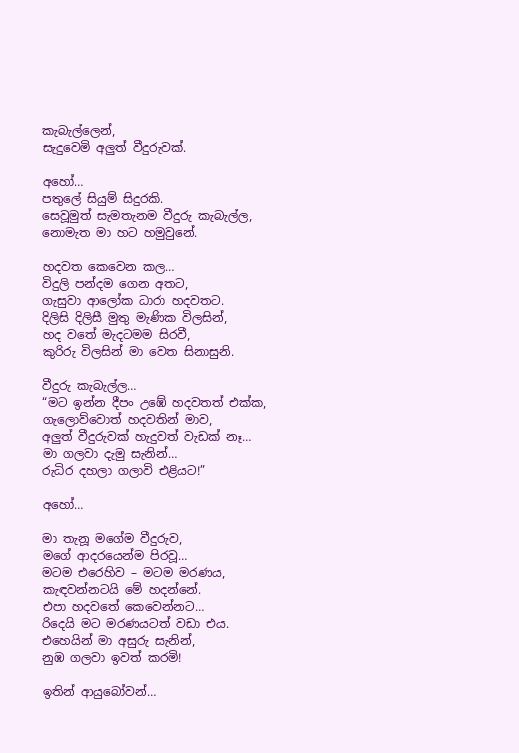කැබැල්ලෙන්,
සැදුවෙමි අලුත් වීදුරුවක්.

අහෝ…
පතුලේ සියුම් සිදුරකි.
සෙවූමුත් සැමතැනම වීදුරු කැබැල්ල,
නොමැත මා හට හමුවුනේ.

හදවත කෙවෙන කල…
විදුලි පන්දම ගෙන අතට,
ගැසුවා ආලෝක ධාරා හදවතට.
දිලිසි දිලිසී මුතු මැණික විලසින්,
හද වතේ මැදටමම සිරවී,
කුරිරු විලසින් මා වෙත සිනාසුනි.

වීදුරු කැබැල්ල…
“මට ඉන්න දීපං උඹේ හදවතත් එක්ක,
ගැලොව්වොත් හදවතින් මාව,
අලුත් වීදුරුවක් හැදුවත් වැඩක් නෑ…
මා ගලවා දැමු සැනින්…
රුධිර දහලා ගලාවි එළියට!”

අහෝ…

මා තැනූ මගේම වීදුරුව,
මගේ ආදරයෙන්ම පිරවූ…
මටම එරෙහිව – මටම මරණය,
කැඳවන්නටයි මේ හදන්නේ.
එපා හදවතේ කෙවෙන්නට…
රිදෙයි මට මරණයටත් වඩා එය.
එහෙයින් මා අසුරු සැනින්,
නුඹ ගලවා ඉවත් කරමි!

ඉතින් ආයුබෝවන්…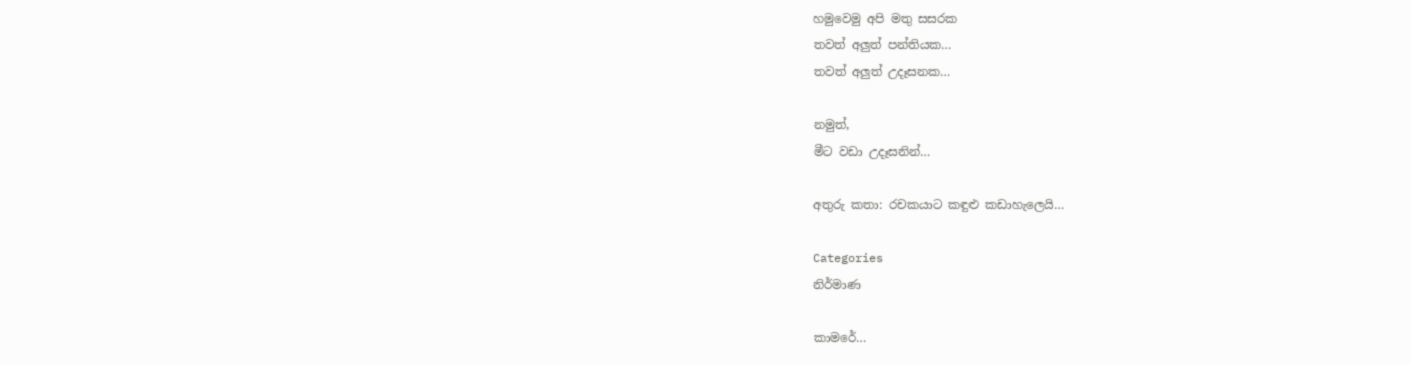හමුවෙමු අපි මතු සසරක
තවත් අලුත් පන්තියක…
තවත් අලුත් උදෑසනක…

නමුත්,
මීට වඩා උදෑසනින්…

අතුරු කතා: රචකයාට කඳුළු කඩාහැලෙයි…

Categories
නිර්මාණ

කාමරේ…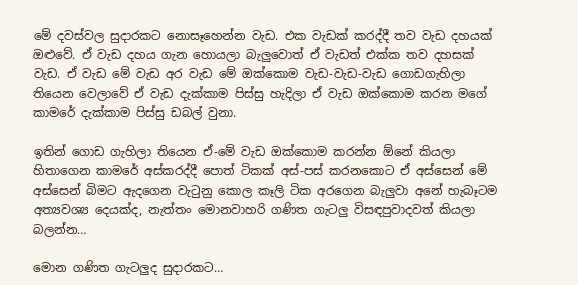මේ දවස්වල සුදාරකට නොසෑහෙන්න වැඩ. එක වැඩක් කරද්දී තව වැඩ දහයක් ඔළුවේ. ඒ වැඩ දහය ගැන හොයලා බැලුවොත් ඒ වැඩත් එක්ක තව දහසක් වැඩ. ඒ වැඩ මේ වැඩ අර වැඩ මේ ඔක්කොම වැඩ-වැඩ-වැඩ ගොඩගැහිලා තියෙන වෙලාවේ ඒ වැඩ දැක්කාම පිස්සු හැදිලා ඒ වැඩ ‍ඔක්කොම කරන මගේ කාමරේ දැක්කාම පිස්සු ඩබල් වුනා.

ඉතින් ගොඩ ගැහිලා තියෙන ඒ-මේ වැඩ ඔක්කොම කරන්න ඕනේ කියලා හිතාගෙන කාමරේ අස්කරද්දී පොත් ටිකක් අස්-පස් කරනකො‍ට ඒ අස්සෙන් මේ අස්සෙන් බිමට ඇදගෙන වැටුනු කොල කෑලි ටික අරගෙන බැලුවා අනේ හැබෑටම අත්‍යවශ්‍ය දෙයක්ද, නැත්තං මොනවාහරි ගණිත ගැටලු විසඳපුවාදවත් කියලා බලන්න…

මොන ගණිත ගැටලුද සුදාරකට…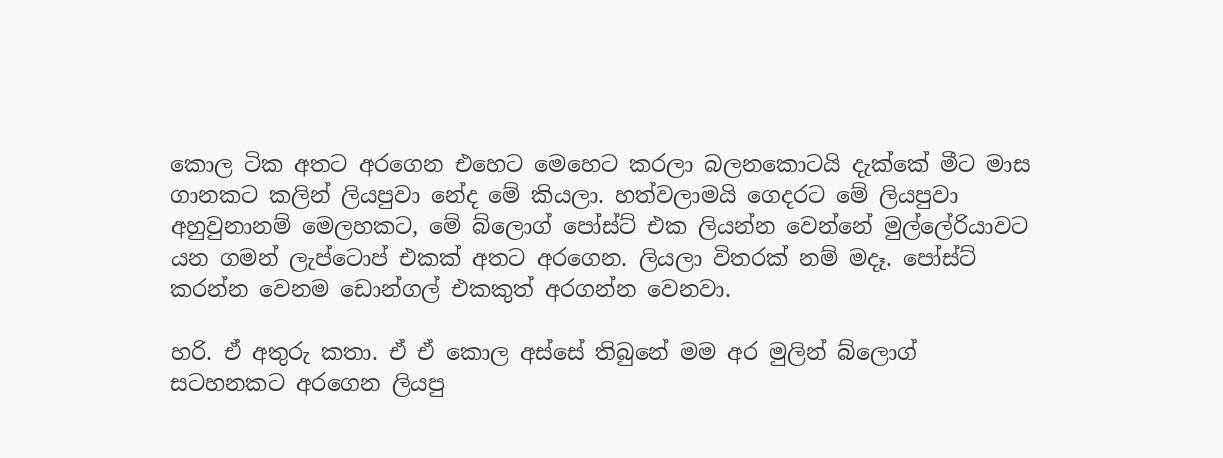කොල ටික අතට අරගෙන එහෙට මෙහෙට කරලා බලනකොටයි දැක්කේ මීට මාස ගානකට කලින් ලියපුවා නේද මේ කියලා. හත්වලාමයි ගෙදරට ‍මේ ලියපුවා අහුවුනානම් මෙලහකට, මේ බ්ලොග් පෝස්ට් එක ලියන්න වෙන්නේ ‍මුල්ලේරියාවට යන ගම‍න් ලැප්ටොප් එකක් අතට අරගෙන. ලියලා විතරක් නම් මදෑ. පෝස්ට් කරන්න‍ වෙනම ඩොන්ගල් එකකුත් අරගන්න වෙනවා.

හරි. ඒ අතුරු කතා. ඒ ඒ කොල අස්සේ තිබුනේ මම අර මුලින් බ්ලොග් සටහනකට අරගෙන ලියපු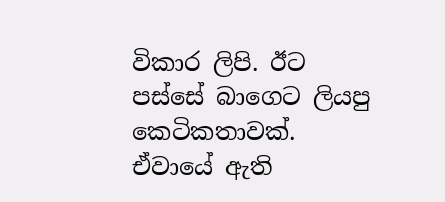විකාර ලිපි. ඊ‍ට පස්සේ බාගෙට ලියපු කෙටිකතාවක්. ඒවායේ ඇති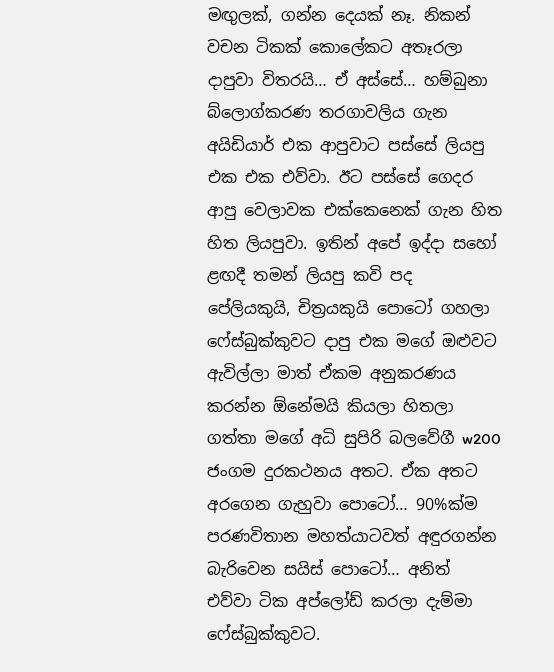මඟුලක්, ගන්න දෙයක් නෑ. නිකන් වචන ටිකක් කොලේකට අතෑරලා දාපුවා විතරයි… ඒ අස්සේ… හම්බුනා බ්ලොග්කරණ තරගාවලිය ගැන අයිඩියාර් එක ආපුවාට පස්සේ ලියපු එක එක එව්වා. ඊට පස්සේ ගෙදර ආපු වෙලාවක එක්කෙනෙක් ගැන හිත හිත ලියපුවා. ඉතින් අපේ ඉද්දා සහෝ ළඟදී තමන් ලියපු කවි පද පේලියකුයි, චිත්‍රයකුයි පො‍ටෝ ගහලා ෆේස්බුක්කුවට දාපු එක මගේ ඔළුවට ඇවිල්ලා මාත් ඒකම අනුකරණය කරන්න ඕනේමයි කියලා හිතලා ගත්තා මගේ අධි සුපිරි බලවේගී w200 ජංගම දුරකථනය අතට. ඒක අතට අරගෙන ගැහුවා පොටෝ… 90%ක්ම පරණවිතාන මහත්යාටවත් අඳුරගන්න බැරිවෙන සයිස් පොටෝ… අනිත් එව්වා ටික අප්ලෝඩ් කරලා දැම්මා ෆේස්බුක්කුවට.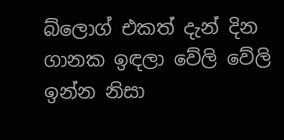බ්ලොග් එකත් දැන් දින ගානක ඉඳලා වේලි වේලි ඉන්න නිසා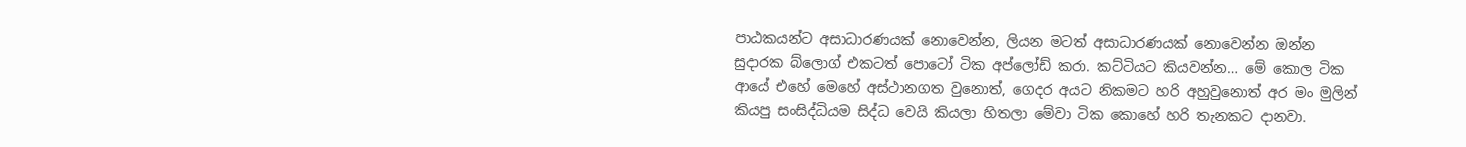පාඨකයන්ට අසාධාරණයක් ‍නොවෙන්න, ලියන මටත් අසාධාරණයක් නොවෙන්න ඔන්න සුදාරක බ්ලොග් එකටත් පොටෝ ටික අප්ලෝඩ් කරා. කට්ටියට කියවන්න… මේ කොල ටික ආ‍යේ එහේ මෙහේ අස්ථානගත වුනොත්, ගෙදර අයට නිකමට හරි අහුවුනොත් අර මං මුලින් කියපු සංසිද්ධියම සිද්ධ වෙයි කියලා හිතලා ‍මේවා ටික කොහේ හරි තැනකට දානවා.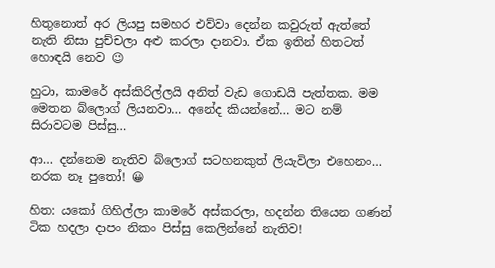හිතු‍‍නොත් අර ලියපු සමහර එව්වා දෙන්න කවුරුත් ඇත්තේ නැති නිසා පුච්චලා අළු කරලා දානවා. ඒක ඉතින් හිතටත් හොඳයි නෙව 😉

හුටා, කාමරේ අස්කිරිල්ලයි අනිත් වැඩ ගොඩයි පැත්තක. මම මෙතන බ්ලොග් ලියනවා… අනේද කියන්නේ… මට නම් සිරාවටම පිස්සු…

ආ… දන්නෙම නැතිව බ්ලොග් සටහනකුත් ලියැවිලා එහෙනං… නරක නෑ පුතෝ! 😀

හිත: යකෝ ගිහිල්ලා කාමරේ අස්කරලා, හදන්න තියෙන ගණන් ටික හදලා දාපං නිකං පිස්සු කෙලින්නේ නැතිව!